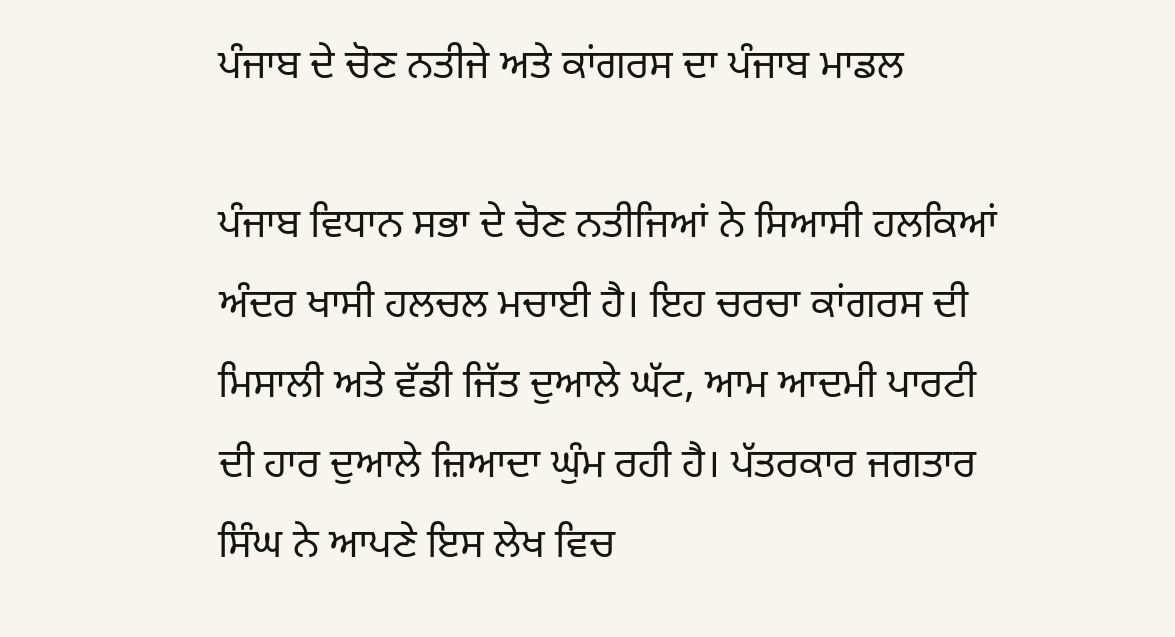ਪੰਜਾਬ ਦੇ ਚੋਣ ਨਤੀਜੇ ਅਤੇ ਕਾਂਗਰਸ ਦਾ ਪੰਜਾਬ ਮਾਡਲ

ਪੰਜਾਬ ਵਿਧਾਨ ਸਭਾ ਦੇ ਚੋਣ ਨਤੀਜਿਆਂ ਨੇ ਸਿਆਸੀ ਹਲਕਿਆਂ ਅੰਦਰ ਖਾਸੀ ਹਲਚਲ ਮਚਾਈ ਹੈ। ਇਹ ਚਰਚਾ ਕਾਂਗਰਸ ਦੀ ਮਿਸਾਲੀ ਅਤੇ ਵੱਡੀ ਜਿੱਤ ਦੁਆਲੇ ਘੱਟ, ਆਮ ਆਦਮੀ ਪਾਰਟੀ ਦੀ ਹਾਰ ਦੁਆਲੇ ਜ਼ਿਆਦਾ ਘੁੰਮ ਰਹੀ ਹੈ। ਪੱਤਰਕਾਰ ਜਗਤਾਰ ਸਿੰਘ ਨੇ ਆਪਣੇ ਇਸ ਲੇਖ ਵਿਚ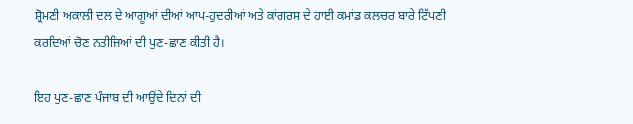ਸ਼੍ਰੋਮਣੀ ਅਕਾਲੀ ਦਲ ਦੇ ਆਗੂਆਂ ਦੀਆਂ ਆਪ-ਹੁਦਰੀਆਂ ਅਤੇ ਕਾਂਗਰਸ ਦੇ ਹਾਈ ਕਮਾਂਡ ਕਲਚਰ ਬਾਰੇ ਟਿੱਪਣੀ ਕਰਦਿਆਂ ਚੋਣ ਨਤੀਜਿਆਂ ਦੀ ਪੁਣ-ਛਾਣ ਕੀਤੀ ਹੈ।

ਇਹ ਪੁਣ-ਛਾਣ ਪੰਜਾਬ ਦੀ ਆਉਂਦੇ ਦਿਨਾਂ ਦੀ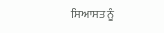ਸਿਆਸਤ ਨੂੰ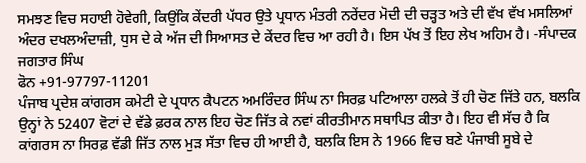ਸਮਝਣ ਵਿਚ ਸਹਾਈ ਹੋਵੇਗੀ, ਕਿਉਂਕਿ ਕੇਂਦਰੀ ਪੱਧਰ ਉਤੇ ਪ੍ਰਧਾਨ ਮੰਤਰੀ ਨਰੇਂਦਰ ਮੋਦੀ ਦੀ ਚੜ੍ਹਤ ਅਤੇ ਦੀ ਵੱਖ ਵੱਖ ਮਸਲਿਆਂ ਅੰਦਰ ਦਖਲਅੰਦਾਜ਼ੀ, ਧੁਸ ਦੇ ਕੇ ਅੱਜ ਦੀ ਸਿਆਸਤ ਦੇ ਕੇਂਦਰ ਵਿਚ ਆ ਰਹੀ ਹੈ। ਇਸ ਪੱਖ ਤੋਂ ਇਹ ਲੇਖ ਅਹਿਮ ਹੈ। -ਸੰਪਾਦਕ
ਜਗਤਾਰ ਸਿੰਘ
ਫੋਨ +91-97797-11201
ਪੰਜਾਬ ਪ੍ਰਦੇਸ਼ ਕਾਂਗਰਸ ਕਮੇਟੀ ਦੇ ਪ੍ਰਧਾਨ ਕੈਪਟਨ ਅਮਰਿੰਦਰ ਸਿੰਘ ਨਾ ਸਿਰਫ਼ ਪਟਿਆਲਾ ਹਲਕੇ ਤੋਂ ਹੀ ਚੋਣ ਜਿੱਤੇ ਹਨ, ਬਲਕਿ ਉਨ੍ਹਾਂ ਨੇ 52407 ਵੋਟਾਂ ਦੇ ਵੱਡੇ ਫ਼ਰਕ ਨਾਲ ਇਹ ਚੋਣ ਜਿੱਤ ਕੇ ਨਵਾਂ ਕੀਰਤੀਮਾਨ ਸਥਾਪਿਤ ਕੀਤਾ ਹੈ। ਇਹ ਵੀ ਸੱਚ ਹੈ ਕਿ ਕਾਂਗਰਸ ਨਾ ਸਿਰਫ਼ ਵੱਡੀ ਜਿੱਤ ਨਾਲ ਮੁੜ ਸੱਤਾ ਵਿਚ ਹੀ ਆਈ ਹੈ, ਬਲਕਿ ਇਸ ਨੇ 1966 ਵਿਚ ਬਣੇ ਪੰਜਾਬੀ ਸੂਬੇ ਦੇ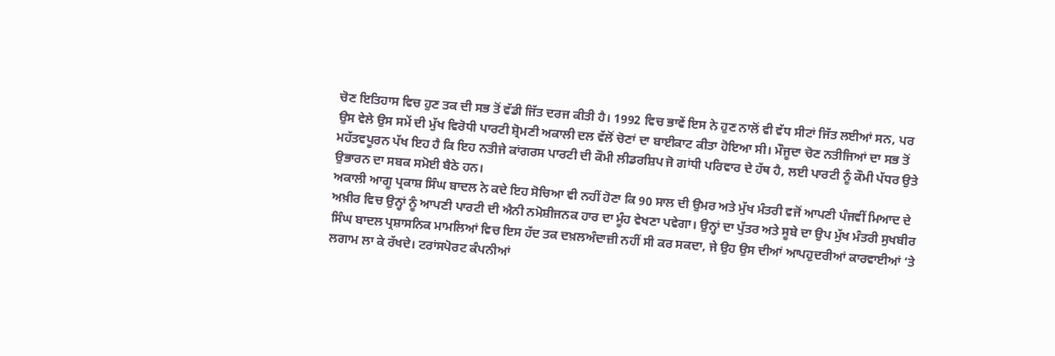ਚੋਣ ਇਤਿਹਾਸ ਵਿਚ ਹੁਣ ਤਕ ਦੀ ਸਭ ਤੋਂ ਵੱਡੀ ਜਿੱਤ ਦਰਜ ਕੀਤੀ ਹੈ। 1992 ਵਿਚ ਭਾਵੇਂ ਇਸ ਨੇ ਹੁਣ ਨਾਲੋਂ ਵੀ ਵੱਧ ਸੀਟਾਂ ਜਿੱਤ ਲਈਆਂ ਸਨ, ਪਰ ਉਸ ਵੇਲੇ ਉਸ ਸਮੇਂ ਦੀ ਮੁੱਖ ਵਿਰੋਧੀ ਪਾਰਟੀ ਸ਼੍ਰੋਮਣੀ ਅਕਾਲੀ ਦਲ ਵੱਲੋਂ ਚੋਣਾਂ ਦਾ ਬਾਈਕਾਟ ਕੀਤਾ ਹੋਇਆ ਸੀ। ਮੌਜੂਦਾ ਚੋਣ ਨਤੀਜਿਆਂ ਦਾ ਸਭ ਤੋਂ ਮਹੱਤਵਪੂਰਨ ਪੱਖ ਇਹ ਹੈ ਕਿ ਇਹ ਨਤੀਜੇ ਕਾਂਗਰਸ ਪਾਰਟੀ ਦੀ ਕੌਮੀ ਲੀਡਰਸ਼ਿਪ ਜੋ ਗਾਂਧੀ ਪਰਿਵਾਰ ਦੇ ਹੱਥ ਹੈ, ਲਈ ਪਾਰਟੀ ਨੂੰ ਕੌਮੀ ਪੱਧਰ ਉਤੇ ਉਭਾਰਨ ਦਾ ਸਬਕ ਸਮੋਈ ਬੈਠੇ ਹਨ।
ਅਕਾਲੀ ਆਗੂ ਪ੍ਰਕਾਸ਼ ਸਿੰਘ ਬਾਦਲ ਨੇ ਕਦੇ ਇਹ ਸੋਚਿਆ ਵੀ ਨਹੀਂ ਹੋਣਾ ਕਿ 90 ਸਾਲ ਦੀ ਉਮਰ ਅਤੇ ਮੁੱਖ ਮੰਤਰੀ ਵਜੋਂ ਆਪਣੀ ਪੰਜਵੀਂ ਮਿਆਦ ਦੇ ਅਖ਼ੀਰ ਵਿਚ ਉਨ੍ਹਾਂ ਨੂੰ ਆਪਣੀ ਪਾਰਟੀ ਦੀ ਐਨੀ ਨਮੋਸ਼ੀਜਨਕ ਹਾਰ ਦਾ ਮੂੰਹ ਵੇਖਣਾ ਪਵੇਗਾ। ਉਨ੍ਹਾਂ ਦਾ ਪੁੱਤਰ ਅਤੇ ਸੂਬੇ ਦਾ ਉਪ ਮੁੱਖ ਮੰਤਰੀ ਸੁਖਬੀਰ ਸਿੰਘ ਬਾਦਲ ਪ੍ਰਸ਼ਾਸਨਿਕ ਮਾਮਲਿਆਂ ਵਿਚ ਇਸ ਹੱਦ ਤਕ ਦਖ਼ਲਅੰਦਾਜ਼ੀ ਨਹੀਂ ਸੀ ਕਰ ਸਕਦਾ, ਜੇ ਉਹ ਉਸ ਦੀਆਂ ਆਪਹੁਦਰੀਆਂ ਕਾਰਵਾਈਆਂ ‘ਤੇ ਲਗਾਮ ਲਾ ਕੇ ਰੱਖਦੇ। ਟਰਾਂਸਪੋਰਟ ਕੰਪਨੀਆਂ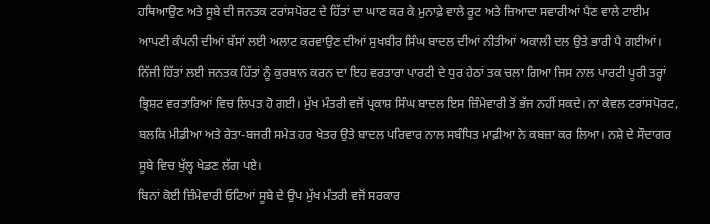ਹਥਿਆਉਣ ਅਤੇ ਸੂਬੇ ਦੀ ਜਨਤਕ ਟਰਾਂਸਪੋਰਟ ਦੇ ਹਿੱਤਾਂ ਦਾ ਘਾਣ ਕਰ ਕੇ ਮੁਨਾਫ਼ੇ ਵਾਲੇ ਰੂਟ ਅਤੇ ਜ਼ਿਆਦਾ ਸਵਾਰੀਆਂ ਪੈਣ ਵਾਲੇ ਟਾਈਮ ਆਪਣੀ ਕੰਪਨੀ ਦੀਆਂ ਬੱਸਾਂ ਲਈ ਅਲਾਟ ਕਰਵਾਉਣ ਦੀਆਂ ਸੁਖਬੀਰ ਸਿੰਘ ਬਾਦਲ ਦੀਆਂ ਨੀਤੀਆਂ ਅਕਾਲੀ ਦਲ ਉਤੇ ਭਾਰੀ ਪੈ ਗਈਆਂ। ਨਿੱਜੀ ਹਿੱਤਾਂ ਲਈ ਜਨਤਕ ਹਿੱਤਾਂ ਨੂੰ ਕੁਰਬਾਨ ਕਰਨ ਦਾ ਇਹ ਵਰਤਾਰਾ ਪਾਰਟੀ ਦੇ ਧੁਰ ਹੇਠਾਂ ਤਕ ਚਲਾ ਗਿਆ ਜਿਸ ਨਾਲ ਪਾਰਟੀ ਪੂਰੀ ਤਰ੍ਹਾਂ ਭ੍ਰਿਸ਼ਟ ਵਰਤਾਰਿਆਂ ਵਿਚ ਲਿਪਤ ਹੋ ਗਈ। ਮੁੱਖ ਮੰਤਰੀ ਵਜੋਂ ਪ੍ਰਕਾਸ਼ ਸਿੰਘ ਬਾਦਲ ਇਸ ਜ਼ਿੰਮੇਵਾਰੀ ਤੋਂ ਭੱਜ ਨਹੀਂ ਸਕਦੇ। ਨਾ ਕੇਵਲ ਟਰਾਂਸਪੋਰਟ, ਬਲਕਿ ਮੀਡੀਆ ਅਤੇ ਰੇਤਾ-ਬਜਰੀ ਸਮੇਤ ਹਰ ਖੇਤਰ ਉਤੇ ਬਾਦਲ ਪਰਿਵਾਰ ਨਾਲ ਸਬੰਧਿਤ ਮਾਫ਼ੀਆ ਨੇ ਕਬਜ਼ਾ ਕਰ ਲਿਆ। ਨਸ਼ੇ ਦੇ ਸੌਦਾਗਰ ਸੂਬੇ ਵਿਚ ਖੁੱਲ੍ਹ ਖੇਡਣ ਲੱਗ ਪਏ।
ਬਿਨਾਂ ਕੋਈ ਜ਼ਿੰਮੇਵਾਰੀ ਓਟਿਆਂ ਸੂਬੇ ਦੇ ਉਪ ਮੁੱਖ ਮੰਤਰੀ ਵਜੋਂ ਸਰਕਾਰ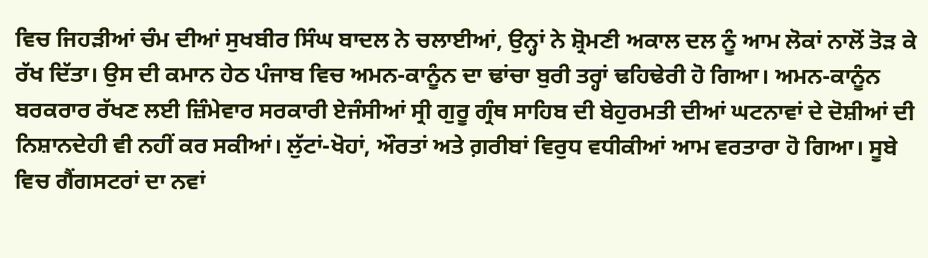ਵਿਚ ਜਿਹੜੀਆਂ ਚੰਮ ਦੀਆਂ ਸੁਖਬੀਰ ਸਿੰਘ ਬਾਦਲ ਨੇ ਚਲਾਈਆਂ, ਉਨ੍ਹਾਂ ਨੇ ਸ਼੍ਰੋਮਣੀ ਅਕਾਲ ਦਲ ਨੂੰ ਆਮ ਲੋਕਾਂ ਨਾਲੋਂ ਤੋੜ ਕੇ ਰੱਖ ਦਿੱਤਾ। ਉਸ ਦੀ ਕਮਾਨ ਹੇਠ ਪੰਜਾਬ ਵਿਚ ਅਮਨ-ਕਾਨੂੰਨ ਦਾ ਢਾਂਚਾ ਬੁਰੀ ਤਰ੍ਹਾਂ ਢਹਿਢੇਰੀ ਹੋ ਗਿਆ। ਅਮਨ-ਕਾਨੂੰਨ ਬਰਕਰਾਰ ਰੱਖਣ ਲਈ ਜ਼ਿੰਮੇਵਾਰ ਸਰਕਾਰੀ ਏਜੰਸੀਆਂ ਸ੍ਰੀ ਗੁਰੂ ਗ੍ਰੰਥ ਸਾਹਿਬ ਦੀ ਬੇਹੁਰਮਤੀ ਦੀਆਂ ਘਟਨਾਵਾਂ ਦੇ ਦੋਸ਼ੀਆਂ ਦੀ ਨਿਸ਼ਾਨਦੇਹੀ ਵੀ ਨਹੀਂ ਕਰ ਸਕੀਆਂ। ਲੁੱਟਾਂ-ਖੋਹਾਂ, ਔਰਤਾਂ ਅਤੇ ਗ਼ਰੀਬਾਂ ਵਿਰੁਧ ਵਧੀਕੀਆਂ ਆਮ ਵਰਤਾਰਾ ਹੋ ਗਿਆ। ਸੂਬੇ ਵਿਚ ਗੈਂਗਸਟਰਾਂ ਦਾ ਨਵਾਂ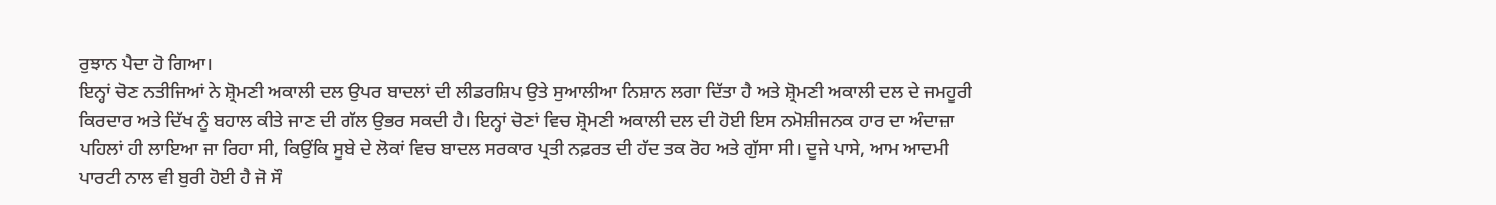ਰੁਝਾਨ ਪੈਦਾ ਹੋ ਗਿਆ।
ਇਨ੍ਹਾਂ ਚੋਣ ਨਤੀਜਿਆਂ ਨੇ ਸ਼੍ਰੋਮਣੀ ਅਕਾਲੀ ਦਲ ਉਪਰ ਬਾਦਲਾਂ ਦੀ ਲੀਡਰਸ਼ਿਪ ਉਤੇ ਸੁਆਲੀਆ ਨਿਸ਼ਾਨ ਲਗਾ ਦਿੱਤਾ ਹੈ ਅਤੇ ਸ਼੍ਰੋਮਣੀ ਅਕਾਲੀ ਦਲ ਦੇ ਜਮਹੂਰੀ ਕਿਰਦਾਰ ਅਤੇ ਦਿੱਖ ਨੂੰ ਬਹਾਲ ਕੀਤੇ ਜਾਣ ਦੀ ਗੱਲ ਉਭਰ ਸਕਦੀ ਹੈ। ਇਨ੍ਹਾਂ ਚੋਣਾਂ ਵਿਚ ਸ਼੍ਰੋਮਣੀ ਅਕਾਲੀ ਦਲ ਦੀ ਹੋਈ ਇਸ ਨਮੋਸ਼ੀਜਨਕ ਹਾਰ ਦਾ ਅੰਦਾਜ਼ਾ ਪਹਿਲਾਂ ਹੀ ਲਾਇਆ ਜਾ ਰਿਹਾ ਸੀ, ਕਿਉਂਕਿ ਸੂਬੇ ਦੇ ਲੋਕਾਂ ਵਿਚ ਬਾਦਲ ਸਰਕਾਰ ਪ੍ਰਤੀ ਨਫ਼ਰਤ ਦੀ ਹੱਦ ਤਕ ਰੋਹ ਅਤੇ ਗੁੱਸਾ ਸੀ। ਦੂਜੇ ਪਾਸੇ, ਆਮ ਆਦਮੀ ਪਾਰਟੀ ਨਾਲ ਵੀ ਬੁਰੀ ਹੋਈ ਹੈ ਜੋ ਸੌ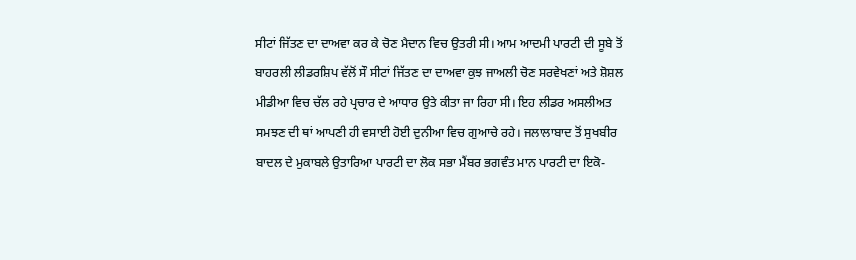ਸੀਟਾਂ ਜਿੱਤਣ ਦਾ ਦਾਅਵਾ ਕਰ ਕੇ ਚੋਣ ਮੈਦਾਨ ਵਿਚ ਉਤਰੀ ਸੀ। ਆਮ ਆਦਮੀ ਪਾਰਟੀ ਦੀ ਸੂਬੇ ਤੋਂ ਬਾਹਰਲੀ ਲੀਡਰਸ਼ਿਪ ਵੱਲੋਂ ਸੌ ਸੀਟਾਂ ਜਿੱਤਣ ਦਾ ਦਾਅਵਾ ਕੁਝ ਜਾਅਲੀ ਚੋਣ ਸਰਵੇਖਣਾਂ ਅਤੇ ਸ਼ੋਸ਼ਲ ਮੀਡੀਆ ਵਿਚ ਚੱਲ ਰਹੇ ਪ੍ਰਚਾਰ ਦੇ ਆਧਾਰ ਉਤੇ ਕੀਤਾ ਜਾ ਰਿਹਾ ਸੀ। ਇਹ ਲੀਡਰ ਅਸਲੀਅਤ ਸਮਝਣ ਦੀ ਥਾਂ ਆਪਣੀ ਹੀ ਵਸਾਈ ਹੋਈ ਦੁਨੀਆ ਵਿਚ ਗੁਆਚੇ ਰਹੇ। ਜਲਾਲਾਬਾਦ ਤੋਂ ਸੁਖਬੀਰ ਬਾਦਲ ਦੇ ਮੁਕਾਬਲੇ ਉਤਾਰਿਆ ਪਾਰਟੀ ਦਾ ਲੋਕ ਸਭਾ ਮੈਂਬਰ ਭਗਵੰਤ ਮਾਨ ਪਾਰਟੀ ਦਾ ਇਕੋ-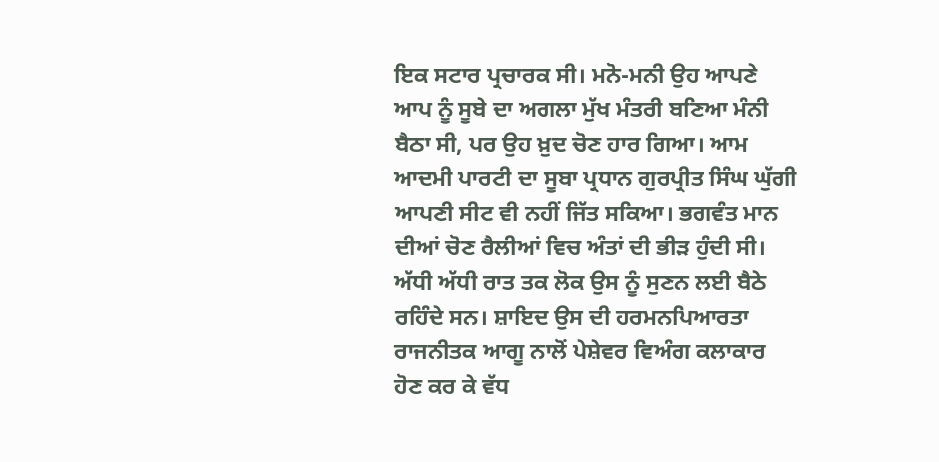ਇਕ ਸਟਾਰ ਪ੍ਰਚਾਰਕ ਸੀ। ਮਨੋ-ਮਨੀ ਉਹ ਆਪਣੇ ਆਪ ਨੂੰ ਸੂਬੇ ਦਾ ਅਗਲਾ ਮੁੱਖ ਮੰਤਰੀ ਬਣਿਆ ਮੰਨੀ ਬੈਠਾ ਸੀ, ਪਰ ਉਹ ਖ਼ੁਦ ਚੋਣ ਹਾਰ ਗਿਆ। ਆਮ ਆਦਮੀ ਪਾਰਟੀ ਦਾ ਸੂਬਾ ਪ੍ਰਧਾਨ ਗੁਰਪ੍ਰੀਤ ਸਿੰਘ ਘੁੱਗੀ ਆਪਣੀ ਸੀਟ ਵੀ ਨਹੀਂ ਜਿੱਤ ਸਕਿਆ। ਭਗਵੰਤ ਮਾਨ ਦੀਆਂ ਚੋਣ ਰੈਲੀਆਂ ਵਿਚ ਅੰਤਾਂ ਦੀ ਭੀੜ ਹੁੰਦੀ ਸੀ। ਅੱਧੀ ਅੱਧੀ ਰਾਤ ਤਕ ਲੋਕ ਉਸ ਨੂੰ ਸੁਣਨ ਲਈ ਬੈਠੇ ਰਹਿੰਦੇ ਸਨ। ਸ਼ਾਇਦ ਉਸ ਦੀ ਹਰਮਨਪਿਆਰਤਾ ਰਾਜਨੀਤਕ ਆਗੂ ਨਾਲੋਂ ਪੇਸ਼ੇਵਰ ਵਿਅੰਗ ਕਲਾਕਾਰ ਹੋਣ ਕਰ ਕੇ ਵੱਧ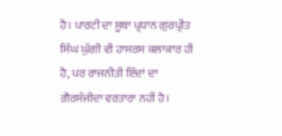ਹੈ। ਪਾਰਟੀ ਦਾ ਸੂਬਾ ਪ੍ਰਧਾਨ ਗੁਰਪ੍ਰੀਤ ਸਿੰਘ ਘੁੱਗੀ ਵੀ ਹਾਸਰਸ ਕਲਾਕਾਰ ਹੀ ਹੈ, ਪਰ ਰਾਜਨੀਤੀ ਇੱਦਾਂ ਦਾ ਗ਼ੈਰਸੰਜੀਦਾ ਵਰਤਾਰਾ ਨਹੀਂ ਹੈ।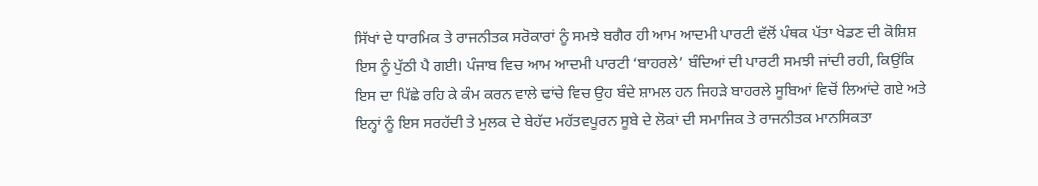ਸਿੱਖਾਂ ਦੇ ਧਾਰਮਿਕ ਤੇ ਰਾਜਨੀਤਕ ਸਰੋਕਾਰਾਂ ਨੂੰ ਸਮਝੇ ਬਗੈਰ ਹੀ ਆਮ ਆਦਮੀ ਪਾਰਟੀ ਵੱਲੋਂ ਪੰਥਕ ਪੱਤਾ ਖੇਡਣ ਦੀ ਕੋਸ਼ਿਸ਼ ਇਸ ਨੂੰ ਪੁੱਠੀ ਪੈ ਗਈ। ਪੰਜਾਬ ਵਿਚ ਆਮ ਆਦਮੀ ਪਾਰਟੀ ‘ਬਾਹਰਲੇ’ ਬੰਦਿਆਂ ਦੀ ਪਾਰਟੀ ਸਮਝੀ ਜਾਂਦੀ ਰਹੀ, ਕਿਉਂਕਿ ਇਸ ਦਾ ਪਿੱਛੇ ਰਹਿ ਕੇ ਕੰਮ ਕਰਨ ਵਾਲੇ ਢਾਂਚੇ ਵਿਚ ਉਹ ਬੰਦੇ ਸ਼ਾਮਲ ਹਨ ਜਿਹੜੇ ਬਾਹਰਲੇ ਸੂਬਿਆਂ ਵਿਚੋਂ ਲਿਆਂਦੇ ਗਏ ਅਤੇ ਇਨ੍ਹਾਂ ਨੂੰ ਇਸ ਸਰਹੱਦੀ ਤੇ ਮੁਲਕ ਦੇ ਬੇਹੱਦ ਮਹੱਤਵਪੂਰਨ ਸੂਬੇ ਦੇ ਲੋਕਾਂ ਦੀ ਸਮਾਜਿਕ ਤੇ ਰਾਜਨੀਤਕ ਮਾਨਸਿਕਤਾ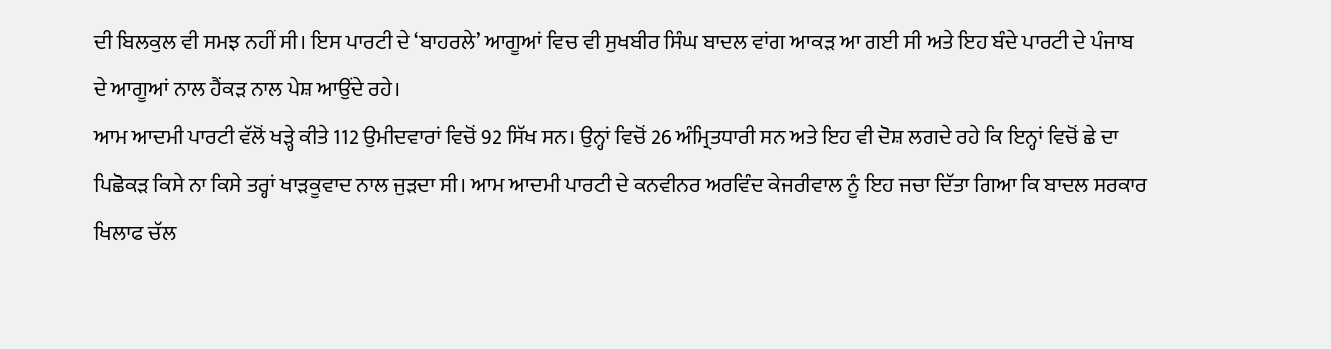ਦੀ ਬਿਲਕੁਲ ਵੀ ਸਮਝ ਨਹੀਂ ਸੀ। ਇਸ ਪਾਰਟੀ ਦੇ ‘ਬਾਹਰਲੇ’ ਆਗੂਆਂ ਵਿਚ ਵੀ ਸੁਖਬੀਰ ਸਿੰਘ ਬਾਦਲ ਵਾਂਗ ਆਕੜ ਆ ਗਈ ਸੀ ਅਤੇ ਇਹ ਬੰਦੇ ਪਾਰਟੀ ਦੇ ਪੰਜਾਬ ਦੇ ਆਗੂਆਂ ਨਾਲ ਹੈਂਕੜ ਨਾਲ ਪੇਸ਼ ਆਉਂਦੇ ਰਹੇ।
ਆਮ ਆਦਮੀ ਪਾਰਟੀ ਵੱਲੋਂ ਖੜ੍ਹੇ ਕੀਤੇ 112 ਉਮੀਦਵਾਰਾਂ ਵਿਚੋਂ 92 ਸਿੱਖ ਸਨ। ਉਨ੍ਹਾਂ ਵਿਚੋਂ 26 ਅੰਮ੍ਰਿਤਧਾਰੀ ਸਨ ਅਤੇ ਇਹ ਵੀ ਦੋਸ਼ ਲਗਦੇ ਰਹੇ ਕਿ ਇਨ੍ਹਾਂ ਵਿਚੋਂ ਛੇ ਦਾ ਪਿਛੋਕੜ ਕਿਸੇ ਨਾ ਕਿਸੇ ਤਰ੍ਹਾਂ ਖਾੜਕੂਵਾਦ ਨਾਲ ਜੁੜਦਾ ਸੀ। ਆਮ ਆਦਮੀ ਪਾਰਟੀ ਦੇ ਕਨਵੀਨਰ ਅਰਵਿੰਦ ਕੇਜਰੀਵਾਲ ਨੂੰ ਇਹ ਜਚਾ ਦਿੱਤਾ ਗਿਆ ਕਿ ਬਾਦਲ ਸਰਕਾਰ ਖਿਲਾਫ ਚੱਲ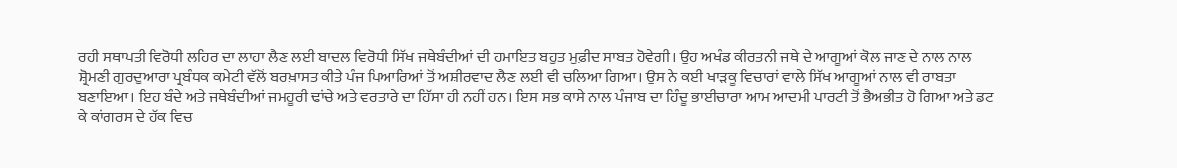ਰਹੀ ਸਥਾਪਤੀ ਵਿਰੋਧੀ ਲਹਿਰ ਦਾ ਲਾਹਾ ਲੈਣ ਲਈ ਬਾਦਲ ਵਿਰੋਧੀ ਸਿੱਖ ਜਥੇਬੰਦੀਆਂ ਦੀ ਹਮਾਇਤ ਬਹੁਤ ਮੁਫ਼ੀਦ ਸਾਬਤ ਹੋਵੇਗੀ। ਉਹ ਅਖੰਡ ਕੀਰਤਨੀ ਜਥੇ ਦੇ ਆਗੂਆਂ ਕੋਲ ਜਾਣ ਦੇ ਨਾਲ ਨਾਲ ਸ਼੍ਰੋਮਣੀ ਗੁਰਦੁਆਰਾ ਪ੍ਰਬੰਧਕ ਕਮੇਟੀ ਵੱਲੋਂ ਬਰਖ਼ਾਸਤ ਕੀਤੇ ਪੰਜ ਪਿਆਰਿਆਂ ਤੋਂ ਅਸ਼ੀਰਵਾਦ ਲੈਣ ਲਈ ਵੀ ਚਲਿਆ ਗਿਆ। ਉਸ ਨੇ ਕਈ ਖਾੜਕੂ ਵਿਚਾਰਾਂ ਵਾਲੇ ਸਿੱਖ ਆਗੂਆਂ ਨਾਲ ਵੀ ਰਾਬਤਾ ਬਣਾਇਆ। ਇਹ ਬੰਦੇ ਅਤੇ ਜਥੇਬੰਦੀਆਂ ਜਮਹੂਰੀ ਢਾਂਚੇ ਅਤੇ ਵਰਤਾਰੇ ਦਾ ਹਿੱਸਾ ਹੀ ਨਹੀਂ ਹਨ। ਇਸ ਸਭ ਕਾਸੇ ਨਾਲ ਪੰਜਾਬ ਦਾ ਹਿੰਦੂ ਭਾਈਚਾਰਾ ਆਮ ਆਦਮੀ ਪਾਰਟੀ ਤੋਂ ਭੈਅਭੀਤ ਹੋ ਗਿਆ ਅਤੇ ਡਟ ਕੇ ਕਾਂਗਰਸ ਦੇ ਹੱਕ ਵਿਚ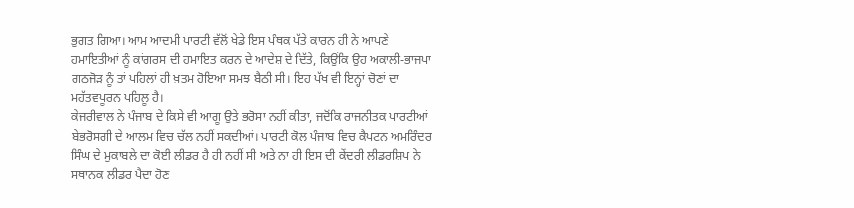ਭੁਗਤ ਗਿਆ। ਆਮ ਆਦਮੀ ਪਾਰਟੀ ਵੱਲੋਂ ਖੇਡੇ ਇਸ ਪੰਥਕ ਪੱਤੇ ਕਾਰਨ ਹੀ ਨੇ ਆਪਣੇ ਹਮਾਇਤੀਆਂ ਨੂੰ ਕਾਂਗਰਸ ਦੀ ਹਮਾਇਤ ਕਰਨ ਦੇ ਆਦੇਸ਼ ਦੇ ਦਿੱਤੇ, ਕਿਉਂਕਿ ਉਹ ਅਕਾਲੀ-ਭਾਜਪਾ ਗਠਜੋੜ ਨੂੰ ਤਾਂ ਪਹਿਲਾਂ ਹੀ ਖ਼ਤਮ ਹੋਇਆ ਸਮਝ ਬੈਠੀ ਸੀ। ਇਹ ਪੱਖ ਵੀ ਇਨ੍ਹਾਂ ਚੋਣਾਂ ਦਾ ਮਹੱਤਵਪੂਰਨ ਪਹਿਲੂ ਹੈ।
ਕੇਜਰੀਵਾਲ ਨੇ ਪੰਜਾਬ ਦੇ ਕਿਸੇ ਵੀ ਆਗੂ ਉਤੇ ਭਰੋਸਾ ਨਹੀਂ ਕੀਤਾ, ਜਦੋਂਕਿ ਰਾਜਨੀਤਕ ਪਾਰਟੀਆਂ ਬੇਭਰੋਸਗੀ ਦੇ ਆਲਮ ਵਿਚ ਚੱਲ ਨਹੀਂ ਸਕਦੀਆਂ। ਪਾਰਟੀ ਕੋਲ ਪੰਜਾਬ ਵਿਚ ਕੈਪਟਨ ਅਮਰਿੰਦਰ ਸਿੰਘ ਦੇ ਮੁਕਾਬਲੇ ਦਾ ਕੋਈ ਲੀਡਰ ਹੈ ਹੀ ਨਹੀਂ ਸੀ ਅਤੇ ਨਾ ਹੀ ਇਸ ਦੀ ਕੇਂਦਰੀ ਲੀਡਰਸ਼ਿਪ ਨੇ ਸਥਾਨਕ ਲੀਡਰ ਪੈਦਾ ਹੋਣ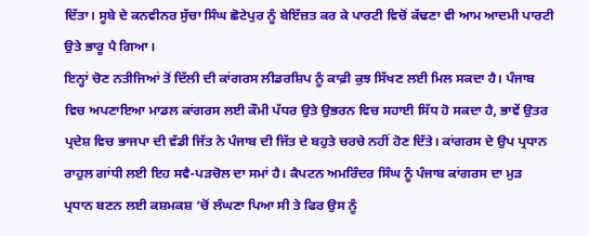ਦਿੱਤਾ। ਸੂਬੇ ਦੇ ਕਨਵੀਨਰ ਸੁੱਚਾ ਸਿੰਘ ਛੋਟੇਪੁਰ ਨੂੰ ਬੇਇੱਜ਼ਤ ਕਰ ਕੇ ਪਾਰਟੀ ਵਿਚੋਂ ਕੱਢਣਾ ਵੀ ਆਮ ਆਦਮੀ ਪਾਰਟੀ ਉਤੇ ਭਾਰੂ ਪੈ ਗਿਆ।
ਇਨ੍ਹਾਂ ਚੋਣ ਨਤੀਜਿਆਂ ਤੋਂ ਦਿੱਲੀ ਦੀ ਕਾਂਗਰਸ ਲੀਡਰਸ਼ਿਪ ਨੂੰ ਕਾਫ਼ੀ ਕੁਝ ਸਿੱਖਣ ਲਈ ਮਿਲ ਸਕਦਾ ਹੈ। ਪੰਜਾਬ ਵਿਚ ਅਪਣਾਇਆ ਮਾਡਲ ਕਾਂਗਰਸ ਲਈ ਕੌਮੀ ਪੱਧਰ ਉਤੇ ਉਭਰਨ ਵਿਚ ਸਹਾਈ ਸਿੱਧ ਹੋ ਸਕਦਾ ਹੈ, ਭਾਵੇਂ ਉਤਰ ਪ੍ਰਦੇਸ਼ ਵਿਚ ਭਾਜਪਾ ਦੀ ਵੱਡੀ ਜਿੱਤ ਨੇ ਪੰਜਾਬ ਦੀ ਜਿੱਤ ਦੇ ਬਹੁਤੇ ਚਰਚੇ ਨਹੀਂ ਹੋਣ ਦਿੱਤੇ। ਕਾਂਗਰਸ ਦੇ ਉਪ ਪ੍ਰਧਾਨ ਰਾਹੁਲ ਗਾਂਧੀ ਲਈ ਇਹ ਸਵੈ-ਪੜਚੋਲ ਦਾ ਸਮਾਂ ਹੈ। ਕੈਪਟਨ ਅਮਰਿੰਦਰ ਸਿੰਘ ਨੂੰ ਪੰਜਾਬ ਕਾਂਗਰਸ ਦਾ ਮੁੜ ਪ੍ਰਧਾਨ ਬਣਨ ਲਈ ਕਸ਼ਮਕਸ਼ ‘ਚੋਂ ਲੰਘਣਾ ਪਿਆ ਸੀ ਤੇ ਫਿਰ ਉਸ ਨੂੰ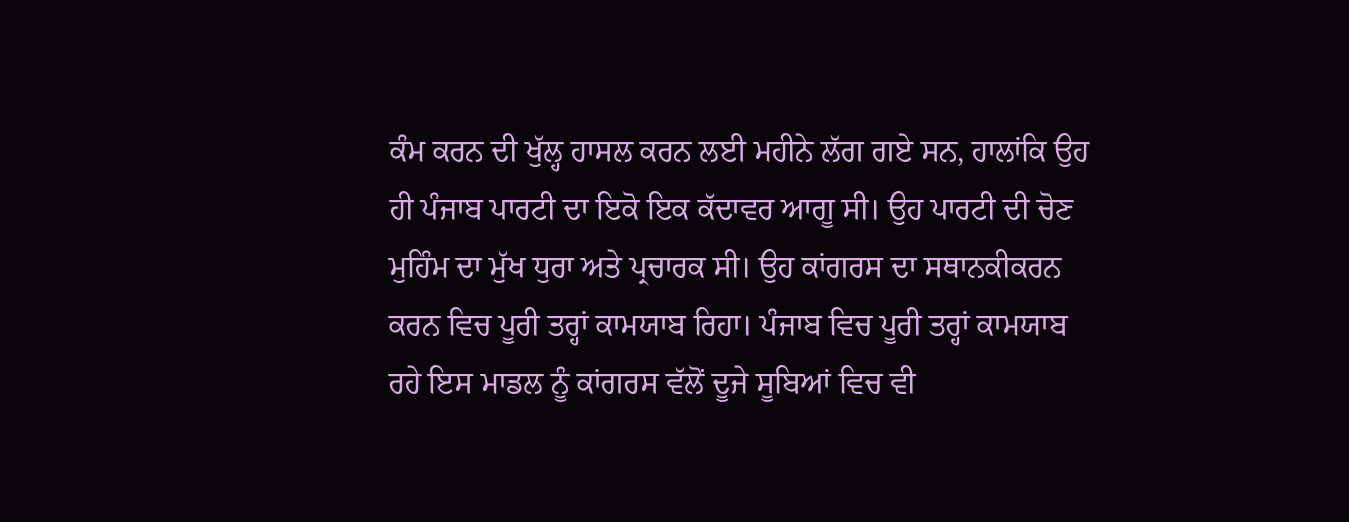ਕੰਮ ਕਰਨ ਦੀ ਖੁੱਲ੍ਹ ਹਾਸਲ ਕਰਨ ਲਈ ਮਹੀਨੇ ਲੱਗ ਗਏ ਸਨ, ਹਾਲਾਂਕਿ ਉਹ ਹੀ ਪੰਜਾਬ ਪਾਰਟੀ ਦਾ ਇਕੋ ਇਕ ਕੱਦਾਵਰ ਆਗੂ ਸੀ। ਉਹ ਪਾਰਟੀ ਦੀ ਚੋਣ ਮੁਹਿੰਮ ਦਾ ਮੁੱਖ ਧੁਰਾ ਅਤੇ ਪ੍ਰਚਾਰਕ ਸੀ। ਉਹ ਕਾਂਗਰਸ ਦਾ ਸਥਾਨਕੀਕਰਨ ਕਰਨ ਵਿਚ ਪੂਰੀ ਤਰ੍ਹਾਂ ਕਾਮਯਾਬ ਰਿਹਾ। ਪੰਜਾਬ ਵਿਚ ਪੂਰੀ ਤਰ੍ਹਾਂ ਕਾਮਯਾਬ ਰਹੇ ਇਸ ਮਾਡਲ ਨੂੰ ਕਾਂਗਰਸ ਵੱਲੋਂ ਦੂਜੇ ਸੂਬਿਆਂ ਵਿਚ ਵੀ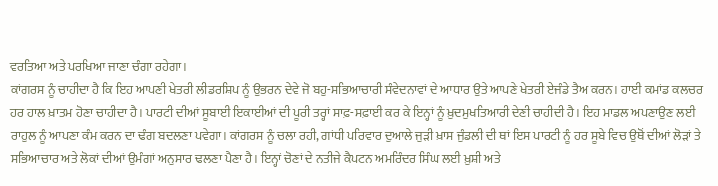ਵਰਤਿਆ ਅਤੇ ਪਰਖਿਆ ਜਾਣਾ ਚੰਗਾ ਰਹੇਗਾ।
ਕਾਂਗਰਸ ਨੂੰ ਚਾਹੀਦਾ ਹੈ ਕਿ ਇਹ ਆਪਣੀ ਖੇਤਰੀ ਲੀਡਰਸ਼ਿਪ ਨੂੰ ਉਭਰਨ ਦੇਵੇ ਜੋ ਬਹੁ-ਸਭਿਆਚਾਰੀ ਸੰਵੇਦਨਾਵਾਂ ਦੇ ਆਧਾਰ ਉਤੇ ਆਪਣੇ ਖੇਤਰੀ ਏਜੰਡੇ ਤੈਅ ਕਰਨ। ਹਾਈ ਕਮਾਂਡ ਕਲਚਰ ਹਰ ਹਾਲ ਖ਼ਾਤਮ ਹੋਣਾ ਚਾਹੀਦਾ ਹੈ। ਪਾਰਟੀ ਦੀਆਂ ਸੂਬਾਈ ਇਕਾਈਆਂ ਦੀ ਪੂਰੀ ਤਰ੍ਹਾਂ ਸਾਫ਼-ਸਫ਼ਾਈ ਕਰ ਕੇ ਇਨ੍ਹਾਂ ਨੂੰ ਖ਼ੁਦਮੁਖਤਿਆਰੀ ਦੇਣੀ ਚਾਹੀਦੀ ਹੈ। ਇਹ ਮਾਡਲ ਅਪਣਾਉਣ ਲਈ ਰਾਹੁਲ ਨੂੰ ਆਪਣਾ ਕੰਮ ਕਰਨ ਦਾ ਢੰਗ ਬਦਲਣਾ ਪਵੇਗਾ। ਕਾਂਗਰਸ ਨੂੰ ਚਲਾ ਰਹੀ, ਗਾਂਧੀ ਪਰਿਵਾਰ ਦੁਆਲੇ ਜੁੜੀ ਖ਼ਾਸ ਜੁੰਡਲੀ ਦੀ ਥਾਂ ਇਸ ਪਾਰਟੀ ਨੂੰ ਹਰ ਸੂਬੇ ਵਿਚ ਉਥੋਂ ਦੀਆਂ ਲੋੜਾਂ ਤੇ ਸਭਿਆਚਾਰ ਅਤੇ ਲੋਕਾਂ ਦੀਆਂ ਉਮੰਗਾਂ ਅਨੁਸਾਰ ਢਲਣਾ ਪੈਣਾ ਹੈ। ਇਨ੍ਹਾਂ ਚੋਣਾਂ ਦੇ ਨਤੀਜੇ ਕੈਪਟਨ ਅਮਰਿੰਦਰ ਸਿੰਘ ਲਈ ਖ਼ੁਸ਼ੀ ਅਤੇ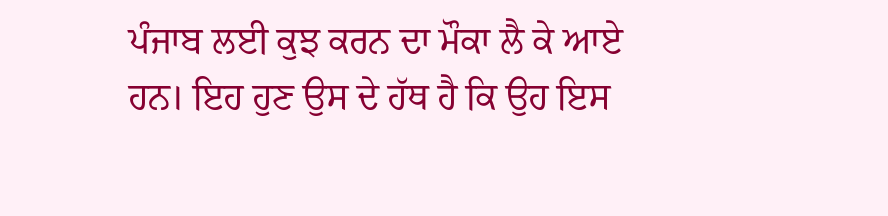ਪੰਜਾਬ ਲਈ ਕੁਝ ਕਰਨ ਦਾ ਮੌਕਾ ਲੈ ਕੇ ਆਏ ਹਨ। ਇਹ ਹੁਣ ਉਸ ਦੇ ਹੱਥ ਹੈ ਕਿ ਉਹ ਇਸ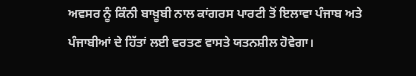ਅਵਸਰ ਨੂੰ ਕਿੰਨੀ ਬਾਖ਼ੂਬੀ ਨਾਲ ਕਾਂਗਰਸ ਪਾਰਟੀ ਤੋਂ ਇਲਾਵਾ ਪੰਜਾਬ ਅਤੇ ਪੰਜਾਬੀਆਂ ਦੇ ਹਿੱਤਾਂ ਲਈ ਵਰਤਣ ਵਾਸਤੇ ਯਤਨਸ਼ੀਲ ਹੋਵੇਗਾ।